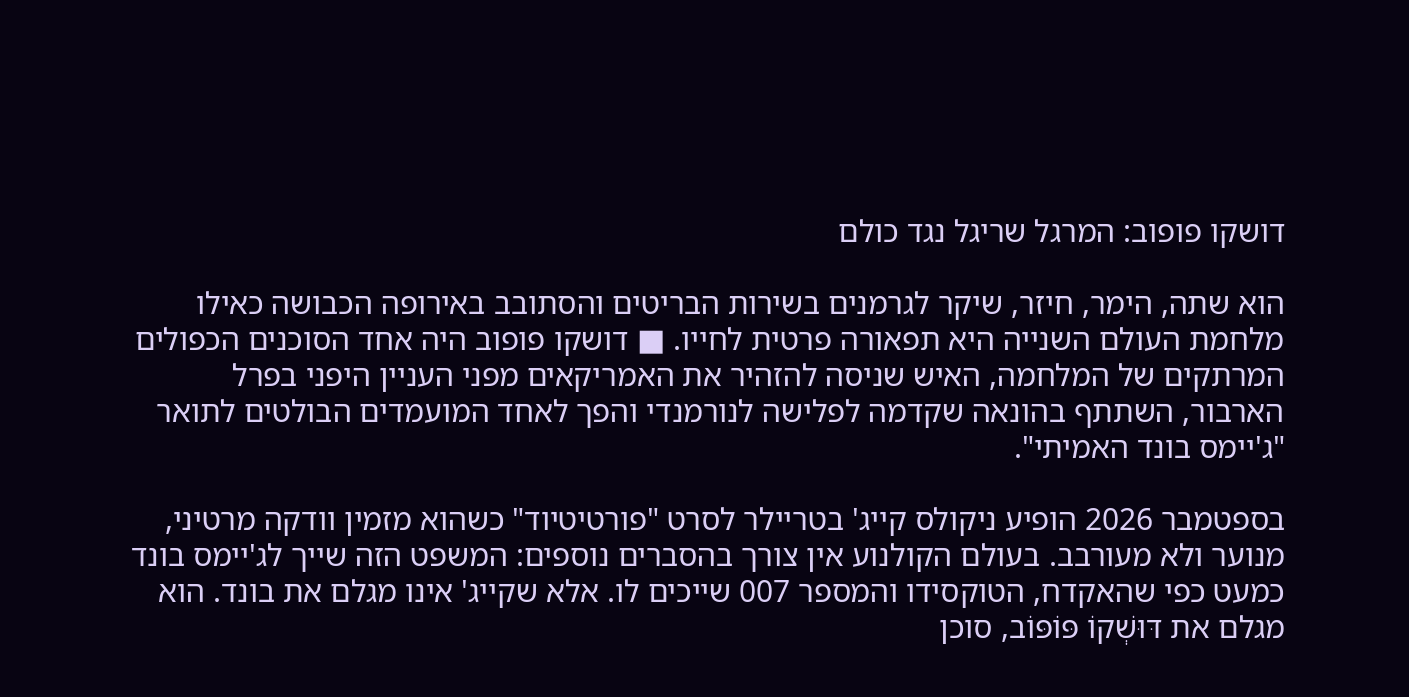דושקו פופוב: המרגל שריגל נגד כולם

הוא שתה, הימר, חיזר, שיקר לגרמנים בשירות הבריטים והסתובב באירופה הכבושה כאילו מלחמת העולם השנייה היא תפאורה פרטית לחייו. ■ דושקו פופוב היה אחד הסוכנים הכפולים המרתקים של המלחמה, האיש שניסה להזהיר את האמריקאים מפני העניין היפני בפרל הארבור, השתתף בהונאה שקדמה לפלישה לנורמנדי והפך לאחד המועמדים הבולטים לתואר "ג'יימס בונד האמיתי".

בספטמבר 2026 הופיע ניקולס קייג' בטריילר לסרט "פורטיטיוד" כשהוא מזמין וודקה מרטיני, מנוער ולא מעורבב. בעולם הקולנוע אין צורך בהסברים נוספים: המשפט הזה שייך לג'יימס בונד כמעט כפי שהאקדח, הטוקסידו והמספר 007 שייכים לו. אלא שקייג' אינו מגלם את בונד. הוא מגלם את דּוּשְׁקוֹ פּוֹפּוֹב, סוכן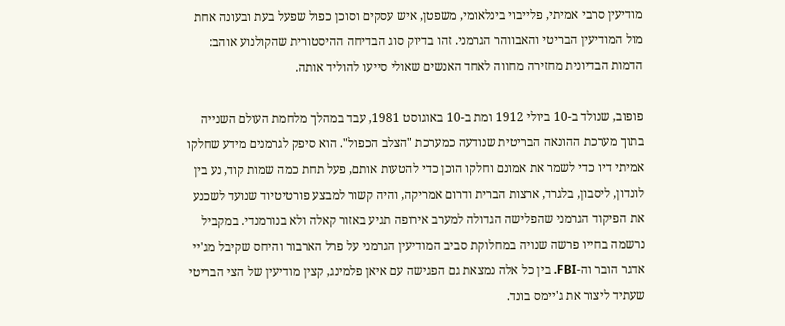מודיעין סרבי אמיתי, פלייבוי בינלאומי, משפטן, איש עסקים וסוכן כפול שפעל בעת ובעונה אחת מול המודיעין הבריטי והאבווהר הגרמני. זהו בדיוק סוג הבדיחה ההיסטורית שהקולנוע אוהב: הדמות הבדיונית מחזירה מחווה לאחד האנשים שאולי סייעו להוליד אותה.

פופוב, שנולד ב-10 ביולי 1912 ומת ב-10 באוגוסט 1981, עבד במהלך מלחמת העולם השנייה בתוך מערכת ההונאה הבריטית שנודעה כמערכת "הצלב הכפול". הוא סיפק לגרמנים מידע שחלקו אמיתי דיו כדי לשמר את אמונם וחלקו הוכן כדי להטעות אותם, פעל תחת כמה שמות קוד, נע בין לונדון, ליסבון, בלגרד, ארצות הברית ודרום אמריקה, והיה קשור למבצע פורטיטיוד שנועד לשכנע את הפיקוד הגרמני שהפלישה הגדולה למערב אירופה תגיע באזור קאלה ולא בנורמנדי. במקביל נרשמה בחייו פרשה שנויה במחלוקת סביב המודיעין הגרמני על פרל הארבור והיחס שקיבל מג'יי אדגר הובר וה-FBI. בין כל אלה נמצאת גם הפגישה עם איאן פלמינג, קצין מודיעין של הצי הבריטי שעתיד ליצור את ג'יימס בונד.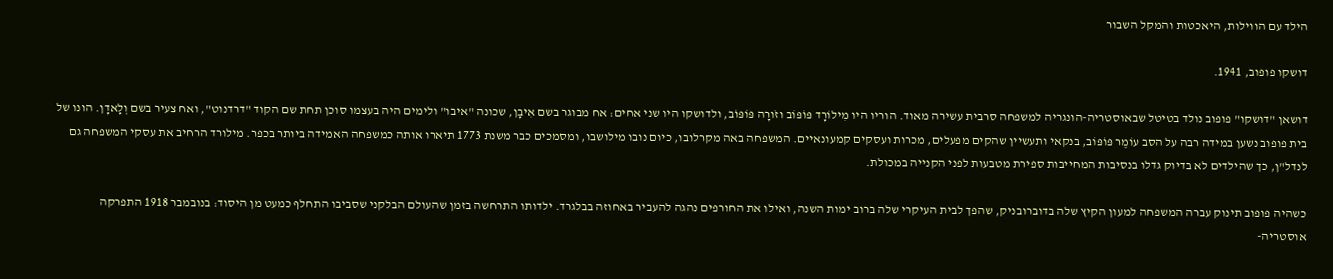הילד עם הווילות, היאכטות והמקל השבור

דושקו פופוב, 1941.

דושאן "דושקו" פופוב נולד בטיטל שבאוסטריה-הונגריה למשפחה סרבית עשירה מאוד. הוריו היו מִילוֹרָד פּוֹפּוֹב וזֹורָה פּוֹפּוֹב, ולדושקו היו שני אחים: אח מבוגר בשם אִיבָן, שכונה "איבו" ולימים היה בעצמו סוכן תחת שם הקוד "דרדנוט", ואח צעיר בשם וְלָאדָן. הונו של בית פופוב נשען במידה רבה על הסב עוֹמֶר פּוֹפּוֹב, בנקאי ותעשיין שהקים מפעלים, מכרות ועסקים קמעונאיים. המשפחה באה מקרלובו, כיום נובו מילושבו, ומסמכים כבר משנת 1773 תיארו אותה כמשפחה האמידה ביותר בכפר. מילורד הרחיב את עסקי המשפחה גם לנדל"ן, כך שהילדים לא בדיוק גדלו בנסיבות המחייבות ספירת מטבעות לפני הקנייה במכולת.

כשהיה פופוב תינוק עברה המשפחה למעון הקיץ שלה בדוברובניק, שהפך לבית העיקרי שלה ברוב ימות השנה, ואילו את החורפים נהגה להעביר באחוזה בבלגרד. ילדותו התרחשה בזמן שהעולם הבלקני שסביבו התחלף כמעט מן היסוד: בנובמבר 1918 התפרקה אוסטריה-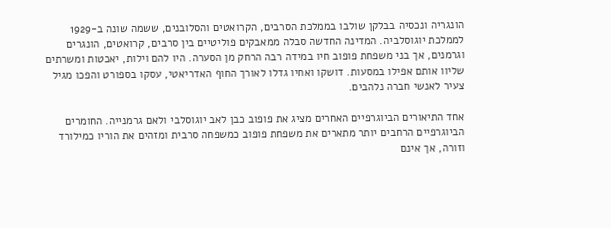הונגריה ונכסיה בבלקן שולבו בממלכת הסרבים, הקרואטים והסלובנים, ששמה שונה ב-1929 לממלכת יוגוסלביה. המדינה החדשה סבלה ממאבקים פוליטיים בין סרבים, קרואטים, הונגרים וגרמנים, אך בני משפחת פופוב חיו במידה רבה הרחק מן הסערה. היו להם וילות, יאכטות ומשרתים שליוו אותם אפילו במסעות. דושקו ואחיו גדלו לאורך החוף האדריאטי, עסקו בספורט והפכו מגיל צעיר לאנשי חברה נלהבים.

אחד התיאורים הביוגרפיים האחרים מציג את פופוב כבן לאב יוגוסלבי ולאם גרמנייה. החומרים הביוגרפיים הרחבים יותר מתארים את משפחת פופוב כמשפחה סרבית ומזהים את הוריו כמילורד וזורה, אך אינם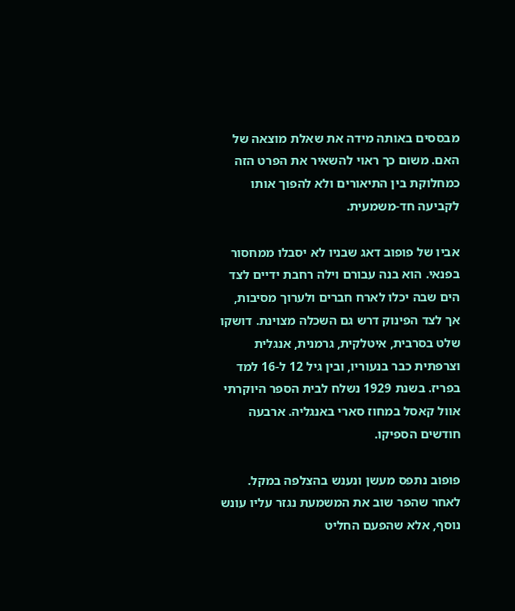מבססים באותה מידה את שאלת מוצאה של האם. משום כך ראוי להשאיר את הפרט הזה כמחלוקת בין התיאורים ולא להפוך אותו לקביעה חד-משמעית.

אביו של פופוב דאג שבניו לא יסבלו ממחסור בפנאי. הוא בנה עבורם וילה רחבת ידיים לצד הים שבה יכלו לארח חברים ולערוך מסיבות, אך לצד הפינוק דרש גם השכלה מצוינת. דושקו שלט בסרבית, איטלקית, גרמנית, אנגלית וצרפתית כבר בנעוריו, ובין גיל 12 ל-16 למד בפריז. בשנת 1929 נשלח לבית הספר היוקרתי אוול קאסל במחוז סארי באנגליה. ארבעה חודשים הספיקו.

פופוב נתפס מעשן ונענש בהצלפה במקל. לאחר שהפר שוב את המשמעת נגזר עליו עונש נוסף, אלא שהפעם החליט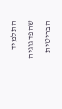התלמיד שהפדגוגיה הבריטית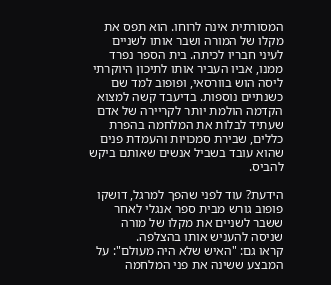המסורתית אינה לרוחו. הוא תפס את מקלו של המורה ושבר אותו לשניים לעיני חבריו לכיתה. בית הספר נפרד ממנו, אביו העביר אותו לתיכון היוקרתי ליסה הוש בוורסאי, ופופוב למד שם כשנתיים נוספות. בדיעבד קשה למצוא הקדמה הולמת יותר לקריירה של אדם שעתיד לבלות את המלחמה בהפרת כללים, שבירת סמכויות והעמדת פנים שהוא עובד בשביל אנשים שאותם ביקש להביס.

הידעת? עוד לפני שהפך למרגל, דושקו פופוב גורש מבית ספר אנגלי לאחר ששבר לשניים את מקלו של מורה שניסה להעניש אותו בהצלפה.
קראו גם: "האיש שלא היה מעולם": על המבצע ששינה את פני המלחמה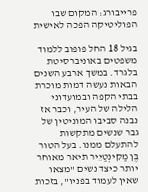פרייבורג: המקום שבו הפוליטיקה הפכה לאישית

בגיל 18 החל פופוב ללמוד משפטים באוניברסיטת בלגרד. במשך ארבע השנים הבאות נעשה דמות מוכרת בבתי הקפה ובמועדוני הלילה של העיר, וכבר אז נבנה סביבו המוניטין של גבר שנשים מתקשות להתעלם ממנו. בעל הטור בֶּן מַקִינְטַיֵיר תיאר מאוחר יותר כיצד נשים "מצאו שאין לעמוד בפניו", בזכות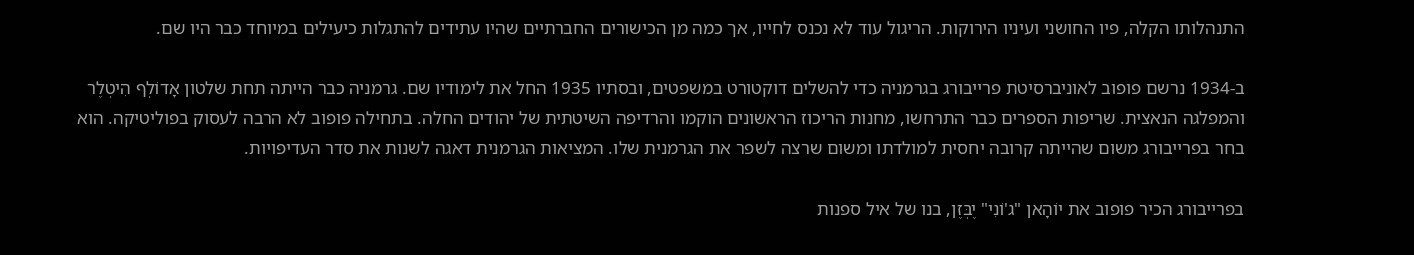התנהלותו הקלה, פיו החושני ועיניו הירוקות. הריגול עוד לא נכנס לחייו, אך כמה מן הכישורים החברתיים שהיו עתידים להתגלות כיעילים במיוחד כבר היו שם.

ב-1934 נרשם פופוב לאוניברסיטת פרייבורג בגרמניה כדי להשלים דוקטורט במשפטים, ובסתיו 1935 החל את לימודיו שם. גרמניה כבר הייתה תחת שלטון אָדוֹלְף הִיטְלֶר והמפלגה הנאצית. שריפות הספרים כבר התרחשו, מחנות הריכוז הראשונים הוקמו והרדיפה השיטתית של יהודים החלה. בתחילה פופוב לא הרבה לעסוק בפוליטיקה. הוא בחר בפרייבורג משום שהייתה קרובה יחסית למולדתו ומשום שרצה לשפר את הגרמנית שלו. המציאות הגרמנית דאגה לשנות את סדר העדיפויות.

בפרייבורג הכיר פופוב את יוֹהָאן "ג'וֹנִי" יֶבְּזֶן, בנו של איל ספנות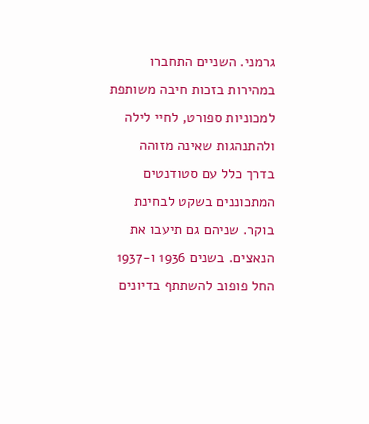גרמני. השניים התחברו במהירות בזכות חיבה משותפת למכוניות ספורט, לחיי לילה ולהתנהגות שאינה מזוהה בדרך כלל עם סטודנטים המתכוננים בשקט לבחינת בוקר. שניהם גם תיעבו את הנאצים. בשנים 1936 ו-1937 החל פופוב להשתתף בדיונים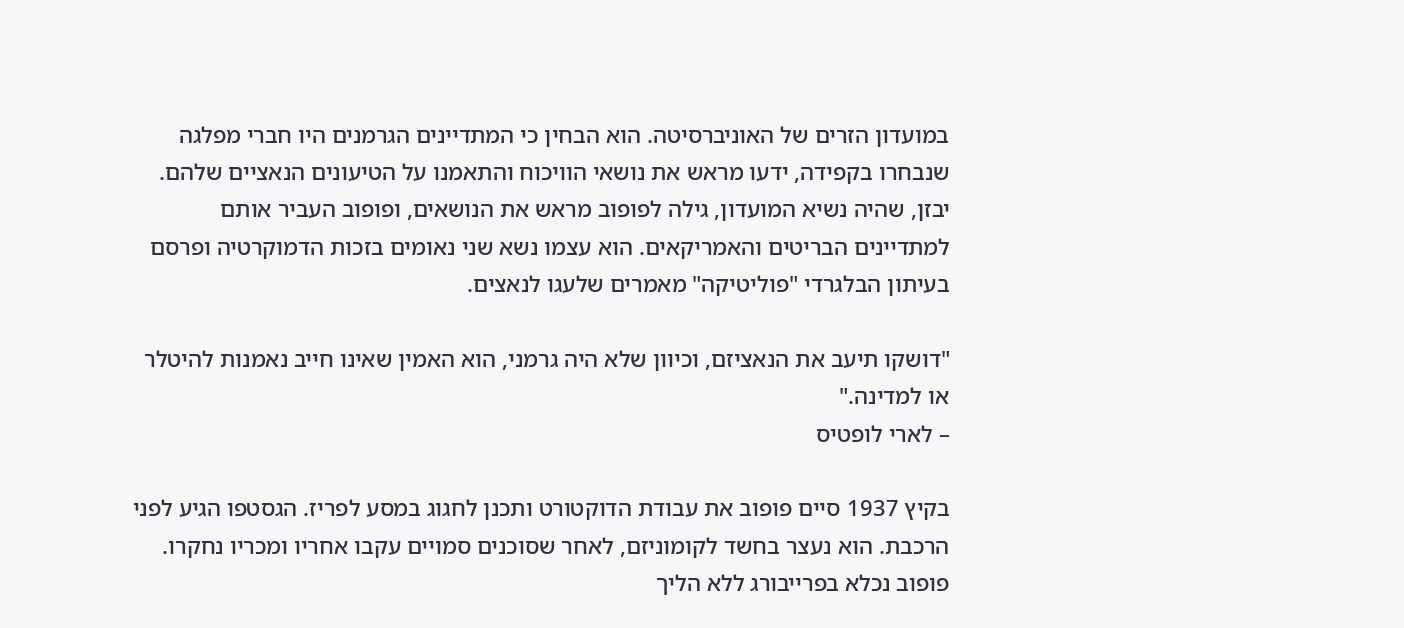במועדון הזרים של האוניברסיטה. הוא הבחין כי המתדיינים הגרמנים היו חברי מפלגה שנבחרו בקפידה, ידעו מראש את נושאי הוויכוח והתאמנו על הטיעונים הנאציים שלהם. יבזן, שהיה נשיא המועדון, גילה לפופוב מראש את הנושאים, ופופוב העביר אותם למתדיינים הבריטים והאמריקאים. הוא עצמו נשא שני נאומים בזכות הדמוקרטיה ופרסם בעיתון הבלגרדי "פוליטיקה" מאמרים שלעגו לנאצים.

"דושקו תיעב את הנאציזם, וכיוון שלא היה גרמני, הוא האמין שאינו חייב נאמנות להיטלר או למדינה."
– לארי לופטיס

בקיץ 1937 סיים פופוב את עבודת הדוקטורט ותכנן לחגוג במסע לפריז. הגסטפו הגיע לפני הרכבת. הוא נעצר בחשד לקומוניזם, לאחר שסוכנים סמויים עקבו אחריו ומכריו נחקרו. פופוב נכלא בפרייבורג ללא הליך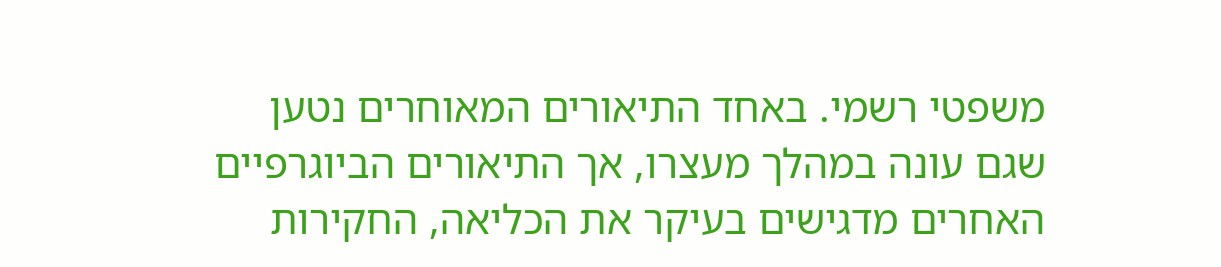משפטי רשמי. באחד התיאורים המאוחרים נטען שגם עונה במהלך מעצרו, אך התיאורים הביוגרפיים האחרים מדגישים בעיקר את הכליאה, החקירות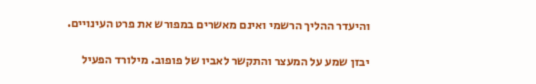והיעדר ההליך הרשמי ואינם מאשרים במפורש את פרט העינויים.

יבזן שמע על המעצר והתקשר לאביו של פופוב. מילורד הפעיל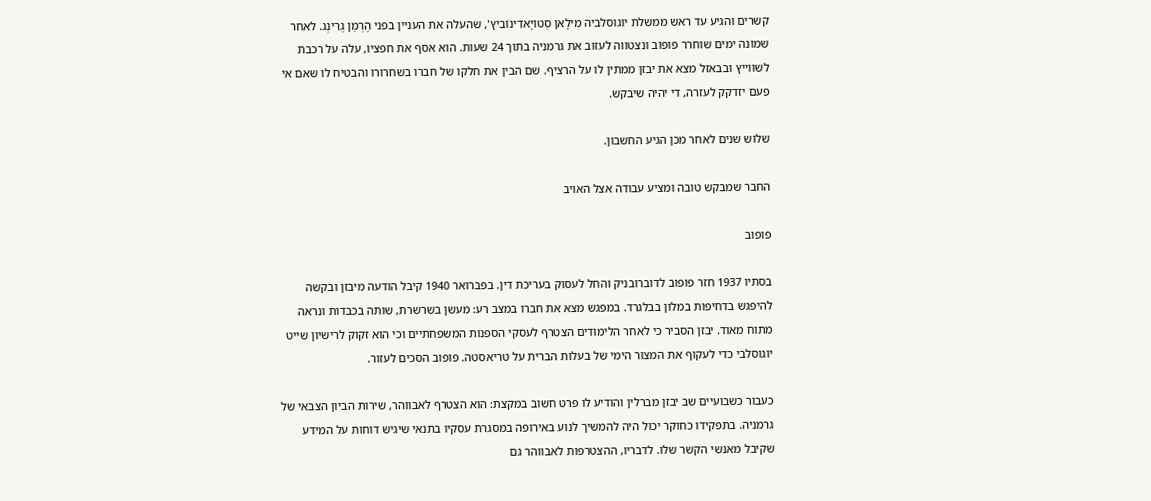קשרים והגיע עד ראש ממשלת יוגוסלביה מִילָאן סְטוֹיָאדִינוֹבִיץ', שהעלה את העניין בפני הֶרְמַן גֶרִינְג. לאחר שמונה ימים שוחרר פופוב ונצטווה לעזוב את גרמניה בתוך 24 שעות. הוא אסף את חפציו, עלה על רכבת לשווייץ ובבאזל מצא את יבזן ממתין לו על הרציף. שם הבין את חלקו של חברו בשחרורו והבטיח לו שאם אי פעם יזדקק לעזרה, די יהיה שיבקש.

שלוש שנים לאחר מכן הגיע החשבון.

החבר שמבקש טובה ומציע עבודה אצל האויב

פופוב

בסתיו 1937 חזר פופוב לדוברובניק והחל לעסוק בעריכת דין. בפברואר 1940 קיבל הודעה מיבזן ובקשה להיפגש בדחיפות במלון בבלגרד. במפגש מצא את חברו במצב רע: מעשן בשרשרת, שותה בכבדות ונראה מתוח מאוד. יבזן הסביר כי לאחר הלימודים הצטרף לעסקי הספנות המשפחתיים וכי הוא זקוק לרישיון שייט יוגוסלבי כדי לעקוף את המצור הימי של בעלות הברית על טריאסטה. פופוב הסכים לעזור.

כעבור כשבועיים שב יבזן מברלין והודיע לו פרט חשוב במקצת: הוא הצטרף לאבווהר, שירות הביון הצבאי של גרמניה. בתפקידו כחוקר יכול היה להמשיך לנוע באירופה במסגרת עסקיו בתנאי שיגיש דוחות על המידע שקיבל מאנשי הקשר שלו. לדבריו, ההצטרפות לאבווהר גם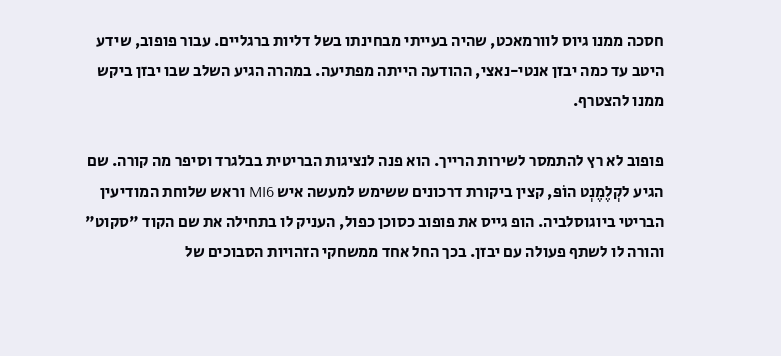חסכה ממנו גיוס לוורמאכט, שהיה בעייתי מבחינתו בשל דליות ברגליים. עבור פופוב, שידע היטב עד כמה יבזן אנטי-נאצי, ההודעה הייתה מפתיעה. במהרה הגיע השלב שבו יבזן ביקש ממנו להצטרף.

פופוב לא רץ להתמסר לשירות הרייך. הוא פנה לנציגות הבריטית בבלגרד וסיפר מה קורה. שם הגיע לקְלֶמֶנְט הוֹפּ, קצין ביקורת דרכונים ששימש למעשה איש MI6 וראש שלוחת המודיעין הבריטי ביוגוסלביה. הופ גייס את פופוב כסוכן כפול, העניק לו בתחילה את שם הקוד "סקוט" והורה לו לשתף פעולה עם יבזן. בכך החל אחד ממשחקי הזהויות הסבוכים של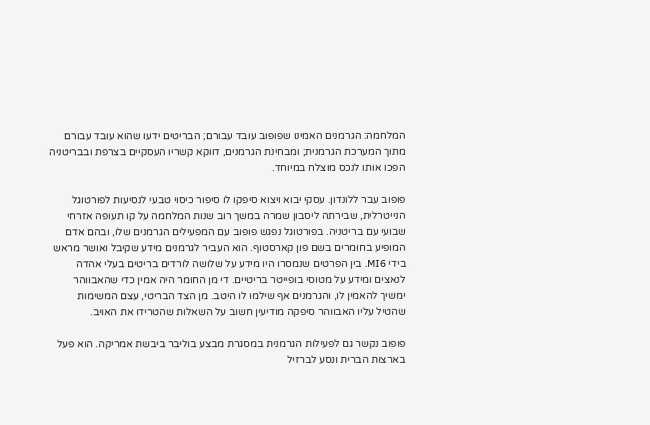המלחמה: הגרמנים האמינו שפופוב עובד עבורם; הבריטים ידעו שהוא עובד עבורם מתוך המערכת הגרמנית; ומבחינת הגרמנים, דווקא קשריו העסקיים בצרפת ובבריטניה הפכו אותו לנכס מוצלח במיוחד.

פופוב עבר ללונדון. עסקי יבוא ויצוא סיפקו לו סיפור כיסוי טבעי לנסיעות לפורטוגל הנייטרלית, שבירתה ליסבון שמרה במשך רוב שנות המלחמה על קו תעופה אזרחי שבועי עם בריטניה. בפורטוגל נפגש פופוב עם המפעילים הגרמנים שלו, ובהם אדם המופיע בחומרים בשם פון קארסטוף. הוא העביר לגרמנים מידע שקיבל ואושר מראש בידי MI6. בין הפרטים שנמסרו היו מידע על שלושה לורדים בריטים בעלי אהדה לנאצים ומידע על מטוסי בופייטר בריטיים. די מן החומר היה אמין כדי שהאבווהר ימשיך להאמין לו, והגרמנים אף שילמו לו היטב. מן הצד הבריטי, עצם המשימות שהטיל עליו האבווהר סיפקה מודיעין חשוב על השאלות שהטרידו את האויב.

פופוב נקשר גם לפעילות הגרמנית במסגרת מבצע בוליבר ביבשת אמריקה. הוא פעל בארצות הברית ונסע לברזיל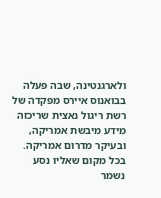ולארגנטינה, שבה פעלה בבואנוס איירס מפקדה של רשת ריגול נאצית שריכזה מידע מיבשת אמריקה, ובעיקר מדרום אמריקה. בכל מקום שאליו נסע נשמר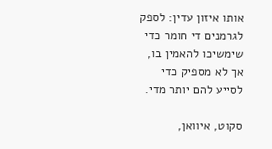אותו איזון עדין: לספק לגרמנים די חומר כדי שימשיכו להאמין בו, אך לא מספיק כדי לסייע להם יותר מדי.

סקוט, איוואן,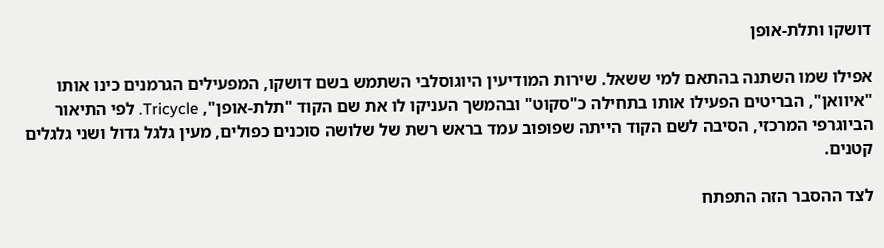דושקו ותלת-אופן

אפילו שמו השתנה בהתאם למי ששאל. שירות המודיעין היוגוסלבי השתמש בשם דושקו, המפעילים הגרמנים כינו אותו "איוואן", הבריטים הפעילו אותו בתחילה כ"סקוט" ובהמשך העניקו לו את שם הקוד "תלת-אופן", Tricycle. לפי התיאור הביוגרפי המרכזי, הסיבה לשם הקוד הייתה שפופוב עמד בראש רשת של שלושה סוכנים כפולים, מעין גלגל גדול ושני גלגלים קטנים.

לצד ההסבר הזה התפתח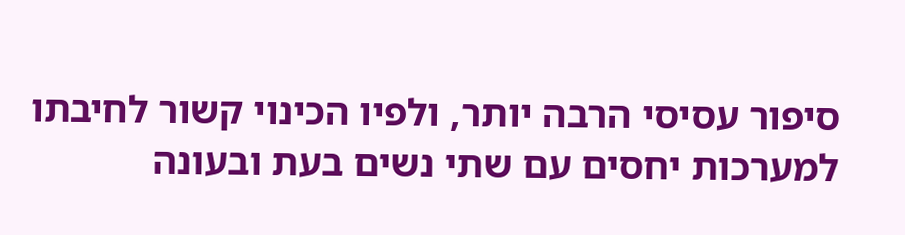סיפור עסיסי הרבה יותר, ולפיו הכינוי קשור לחיבתו למערכות יחסים עם שתי נשים בעת ובעונה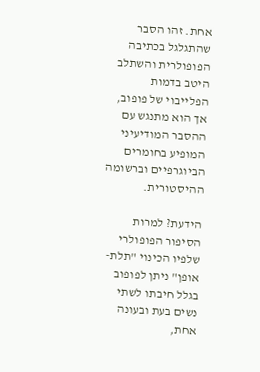אחת. זהו הסבר שהתגלגל בכתיבה הפופולרית והשתלב היטב בדמות הפלייבוי של פופוב, אך הוא מתנגש עם ההסבר המודיעיני המופיע בחומרים הביוגרפיים וברשומה ההיסטורית.

הידעת? למרות הסיפור הפופולרי שלפיו הכינוי "תלת-אופן" ניתן לפופוב בגלל חיבתו לשתי נשים בעת ובעונה אחת,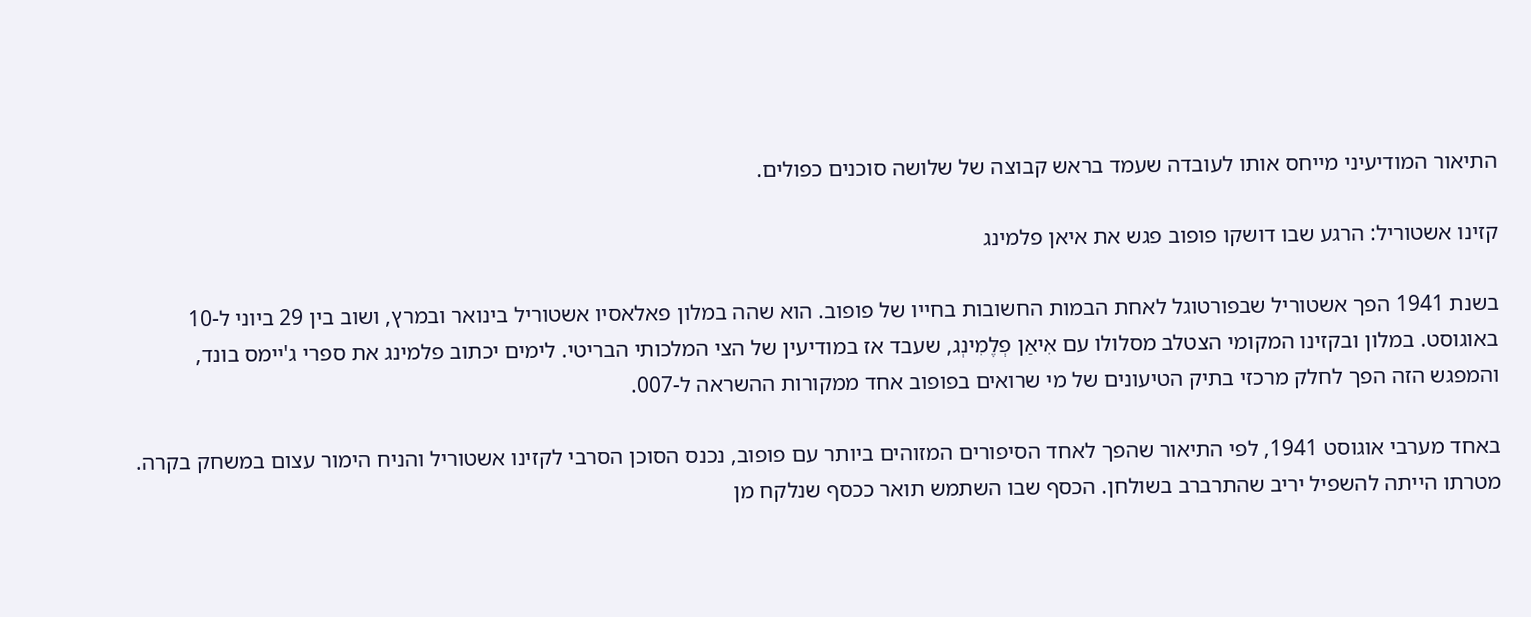התיאור המודיעיני מייחס אותו לעובדה שעמד בראש קבוצה של שלושה סוכנים כפולים.

קזינו אשטוריל: הרגע שבו דושקו פופוב פגש את איאן פלמינג

בשנת 1941 הפך אשטוריל שבפורטוגל לאחת הבמות החשובות בחייו של פופוב. הוא שהה במלון פאלאסיו אשטוריל בינואר ובמרץ, ושוב בין 29 ביוני ל-10 באוגוסט. במלון ובקזינו המקומי הצטלב מסלולו עם אִיאַן פְלֶמִינְג, שעבד אז במודיעין של הצי המלכותי הבריטי. לימים יכתוב פלמינג את ספרי ג'יימס בונד, והמפגש הזה הפך לחלק מרכזי בתיק הטיעונים של מי שרואים בפופוב אחד ממקורות ההשראה ל-007.

באחד מערבי אוגוסט 1941, לפי התיאור שהפך לאחד הסיפורים המזוהים ביותר עם פופוב, נכנס הסוכן הסרבי לקזינו אשטוריל והניח הימור עצום במשחק בקרה. מטרתו הייתה להשפיל יריב שהתרברב בשולחן. הכסף שבו השתמש תואר ככסף שנלקח מן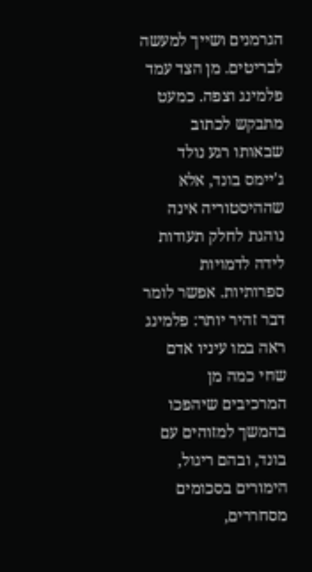הגרמנים ושייך למעשה לבריטים. מן הצד עמד פלמינג וצפה. כמעט מתבקש לכתוב שבאותו רגע נולד ג'יימס בונד, אלא שההיסטוריה אינה נוהגת לחלק תעודות לידה לדמויות ספרותיות. אפשר לומר דבר זהיר יותר: פלמינג ראה במו עיניו אדם שחי כמה מן המרכיבים שיהפכו בהמשך למזוהים עם בונד, ובהם ריגול, הימורים בסכומים מסחררים,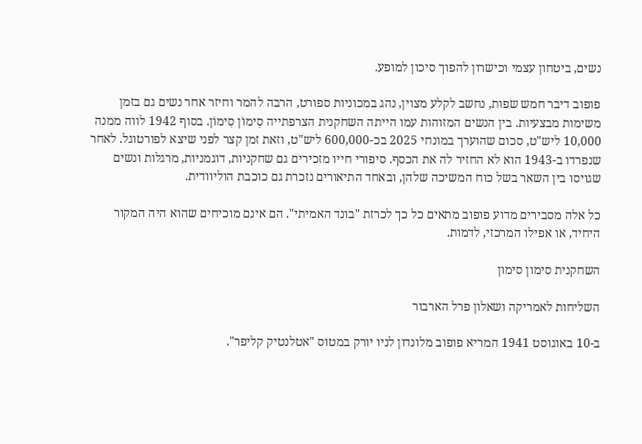נשים, ביטחון עצמי וכישרון להפוך סיכון למופע.

פופוב דיבר חמש שפות, נחשב לקלע מצוין, נהג במכוניות ספורט, הרבה להמר וחיזר אחר נשים גם בזמן משימות מבצעיות. בין הנשים המזוהות עמו הייתה השחקנית הצרפתייה סִימוֹן סִימוֹן. בסוף 1942 לווה ממנה 10,000 ליש"ט, סכום שהוערך במונחי 2025 בכ-600,000 ליש"ט, וזאת זמן קצר לפני שיצא לפורטוגל. לאחר שנפרדו ב-1943 הוא לא החזיר לה את הכסף. סיפורי חייו מזכירים גם שחקניות, דוגמניות, מרגלות ונשים שגויסו בין השאר בשל כוח המשיכה שלהן, ובאחד התיאורים נזכרת גם כוכבת הוליוודית.

כל אלה מסבירים מדוע פופוב מתאים כל כך לכרזת "בונד האמיתי". הם אינם מוכיחים שהוא היה המקור היחיד, או אפילו המרכזי, לדמות.

השחקנית סימון סימון

השליחות לאמריקה ושאלון פרל הארבור

ב-10 באוגוסט 1941 המריא פופוב מלונדון לניו יורק במטוס "אטלנטיק קליפר".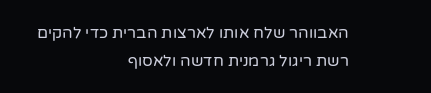האבווהר שלח אותו לארצות הברית כדי להקים רשת ריגול גרמנית חדשה ולאסוף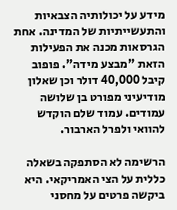מידע על יכולותיה הצבאיות והתעשייתיות של המדינה. אחת הגרסאות מכנה את הפעילות הזאת "מבצע מידה". פופוב קיבל 40,000 דולר וכן שאלון מודיעיני מפורט בן שלושה עמודים. עמוד שלם הוקדש להוואי ולפרל הארבור.

הרשימה לא הסתפקה בשאלה כללית על הצי האמריקאי. היא ביקשה פרטים על מחסני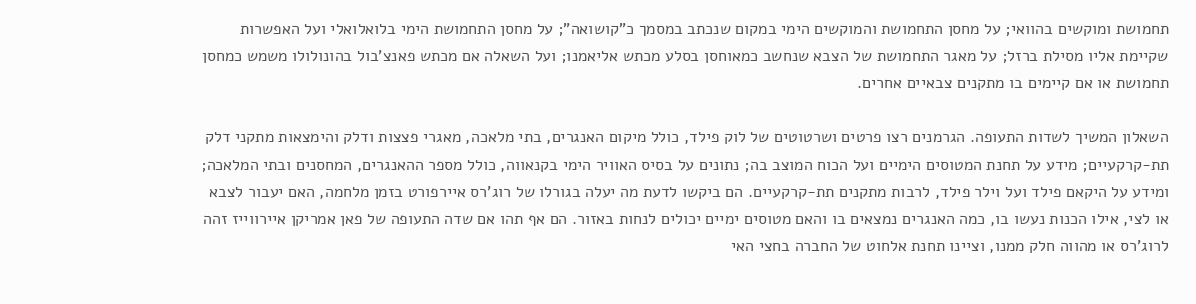תחמושת ומוקשים בהוואי; על מחסן התחמושת והמוקשים הימי במקום שנכתב במסמך כ"קושואה"; על מחסן התחמושת הימי בלואלואלי ועל האפשרות שקיימת אליו מסילת ברזל; על מאגר התחמושת של הצבא שנחשב כמאוחסן בסלע מכתש אליאמנו; ועל השאלה אם מכתש פאנצ'בול בהונולולו משמש כמחסן תחמושת או אם קיימים בו מתקנים צבאיים אחרים.

השאלון המשיך לשדות התעופה. הגרמנים רצו פרטים ושרטוטים של לוק פילד, כולל מיקום האנגרים, בתי מלאכה, מאגרי פצצות ודלק והימצאות מתקני דלק תת-קרקעיים; מידע על תחנת המטוסים הימיים ועל הכוח המוצב בה; נתונים על בסיס האוויר הימי בקנאווה, כולל מספר ההאנגרים, המחסנים ובתי המלאכה; ומידע על היקאם פילד ועל וילר פילד, לרבות מתקנים תת-קרקעיים. הם ביקשו לדעת מה יעלה בגורלו של רוג'רס איירפורט בזמן מלחמה, האם יעבור לצבא או לצי, אילו הכנות נעשו בו, כמה האנגרים נמצאים בו והאם מטוסים ימיים יכולים לנחות באזור. הם אף תהו אם שדה התעופה של פאן אמריקן איירווייז זהה לרוג'רס או מהווה חלק ממנו, וציינו תחנת אלחוט של החברה בחצי האי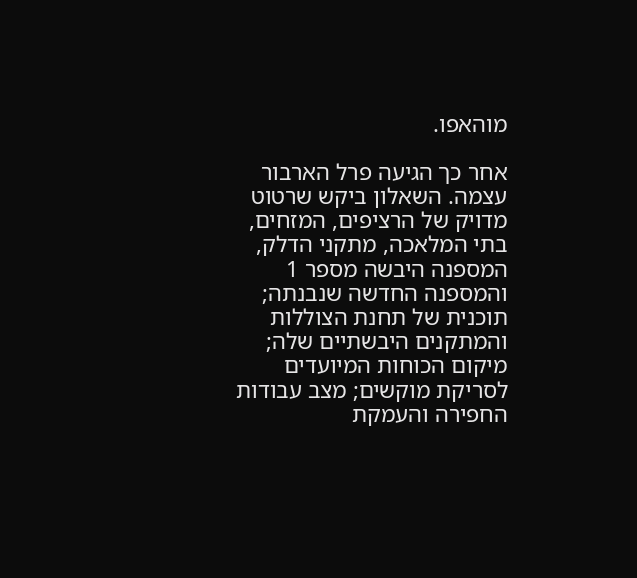מוהאפו.

אחר כך הגיעה פרל הארבור עצמה. השאלון ביקש שרטוט מדויק של הרציפים, המזחים, בתי המלאכה, מתקני הדלק, המספנה היבשה מספר 1 והמספנה החדשה שנבנתה; תוכנית של תחנת הצוללות והמתקנים היבשתיים שלה; מיקום הכוחות המיועדים לסריקת מוקשים; מצב עבודות החפירה והעמקת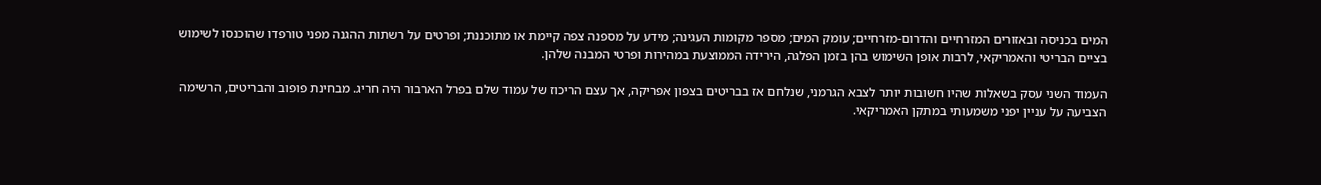המים בכניסה ובאזורים המזרחיים והדרום-מזרחיים; עומק המים; מספר מקומות העגינה; מידע על מספנה צפה קיימת או מתוכננת; ופרטים על רשתות ההגנה מפני טורפדו שהוכנסו לשימוש בציים הבריטי והאמריקאי, לרבות אופן השימוש בהן בזמן הפלגה, הירידה הממוצעת במהירות ופרטי המבנה שלהן.

העמוד השני עסק בשאלות שהיו חשובות יותר לצבא הגרמני, שנלחם אז בבריטים בצפון אפריקה, אך עצם הריכוז של עמוד שלם בפרל הארבור היה חריג. מבחינת פופוב והבריטים, הרשימה הצביעה על עניין יפני משמעותי במתקן האמריקאי.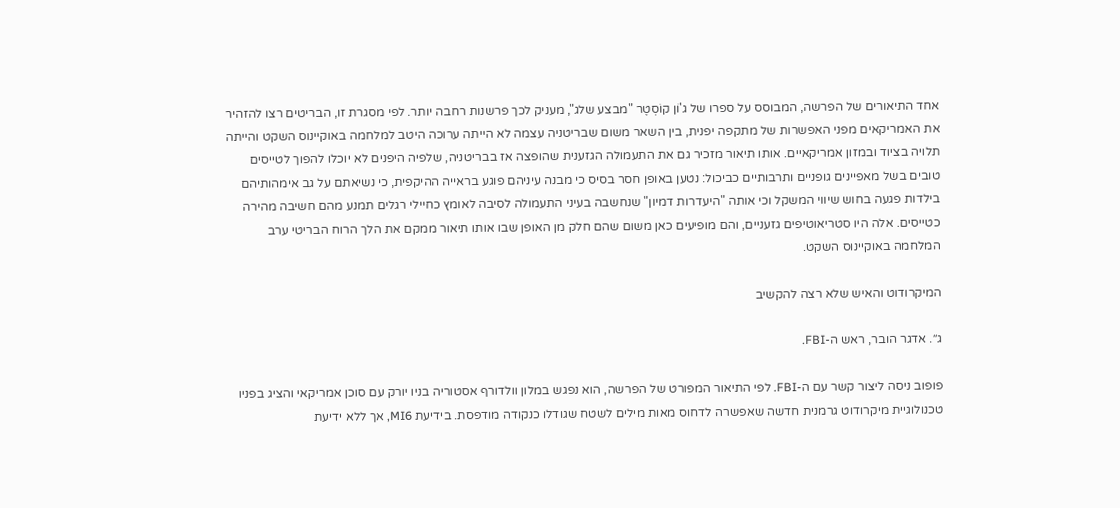אחד התיאורים של הפרשה, המבוסס על ספרו של ג'וֹן קוֹסְטֶר "מבצע שלג", מעניק לכך פרשנות רחבה יותר. לפי מסגרת זו, הבריטים רצו להזהיר את האמריקאים מפני האפשרות של מתקפה יפנית, בין השאר משום שבריטניה עצמה לא הייתה ערוכה היטב למלחמה באוקיינוס השקט והייתה תלויה בציוד ובמזון אמריקאיים. אותו תיאור מזכיר גם את התעמולה הגזענית שהופצה אז בבריטניה, שלפיה היפנים לא יוכלו להפוך לטייסים טובים בשל מאפיינים גופניים ותרבותיים כביכול: נטען באופן חסר בסיס כי מבנה עיניהם פוגע בראייה ההיקפית, כי נשיאתם על גב אימהותיהם בילדות פגעה בחוש שיווי המשקל וכי אותה "היעדרות דמיון" שנחשבה בעיני התעמולה לסיבה לאומץ כחיילי רגלים תמנע מהם חשיבה מהירה כטייסים. אלה היו סטריאוטיפים גזעניים, והם מופיעים כאן משום שהם חלק מן האופן שבו אותו תיאור ממקם את הלך הרוח הבריטי ערב המלחמה באוקיינוס השקט.

המיקרודוט והאיש שלא רצה להקשיב

ג׳׳. אדגר הובר, ראש ה-FBI.

פופוב ניסה ליצור קשר עם ה-FBI. לפי התיאור המפורט של הפרשה, הוא נפגש במלון וולדורף אסטוריה בניו יורק עם סוכן אמריקאי והציג בפניו טכנולוגיית מיקרודוט גרמנית חדשה שאפשרה לדחוס מאות מילים לשטח שגודלו כנקודה מודפסת. בידיעת MI6, אך ללא ידיעת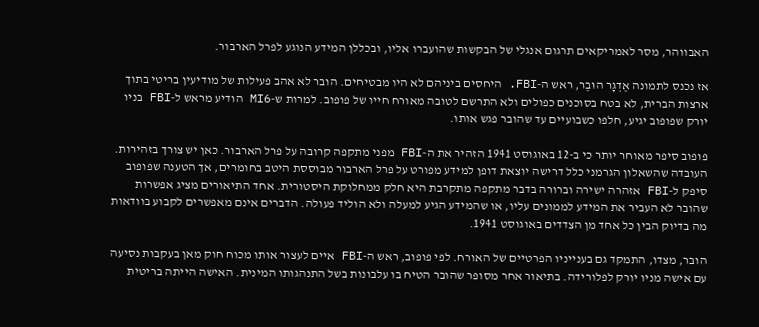האבווהר, מסר לאמריקאים תרגום אנגלי של הבקשות שהועברו אליו, ובכללן המידע הנוגע לפרל הארבור.

אז נכנס לתמונה אֶדְגָר הוּבֶר, ראש ה-FBI. היחסים ביניהם לא היו מבטיחים. הובר לא אהב פעילות של מודיעין בריטי בתוך ארצות הברית, לא בטח בסוכנים כפולים ולא התרשם לטובה מאורח חייו של פופוב. למרות ש-MI6 הודיע מראש ל-FBI בניו יורק שפופוב יגיע, חלפו כשבועיים עד שהובר פגש אותו.

פופוב סיפר מאוחר יותר כי ב-12 באוגוסט 1941 הזהיר את ה-FBI מפני מתקפה קרובה על פרל הארבור. כאן יש צורך בזהירות. העובדה שהשאלון הגרמני כלל דרישה יוצאת דופן למידע מפורט על פרל הארבור מבוססת היטב בחומרים, אך הטענה שפופוב סיפק ל-FBI אזהרה ישירה וברורה בדבר מתקפה מתקרבת היא חלק ממחלוקת היסטורית. אחד התיאורים מציג אפשרות שהובר לא העביר את המידע לממונים עליו, או שהמידע הגיע למעלה ולא הוליד פעולה. הדברים אינם מאפשרים לקבוע בוודאות מה בדיוק הבין כל אחד מן הצדדים באוגוסט 1941.

הובר, מצדו, התמקד גם בענייניו הפרטיים של האורח. לפי פופוב, ראש ה-FBI איים לעצור אותו מכוח חוק מאן בעקבות נסיעה עם אישה מניו יורק לפלורידה. בתיאור אחר מסופר שהובר הטיח בו עלבונות בשל התנהגותו המינית. האישה הייתה בריטית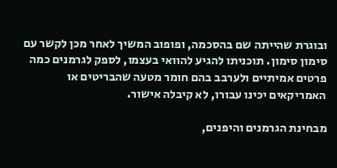ובוגרת שהייתה שם בהסכמה, ופופוב המשיך לאחר מכן לקשר עם סימון סימון. תוכניתו להגיע להוואי בעצמו, לספק לגרמנים כמה פרטים אמיתיים ולערבב בהם חומר מטעה שהבריטים או האמריקאים יכינו עבורו, לא קיבלה אישור.

מבחינת הגרמנים והיפנים,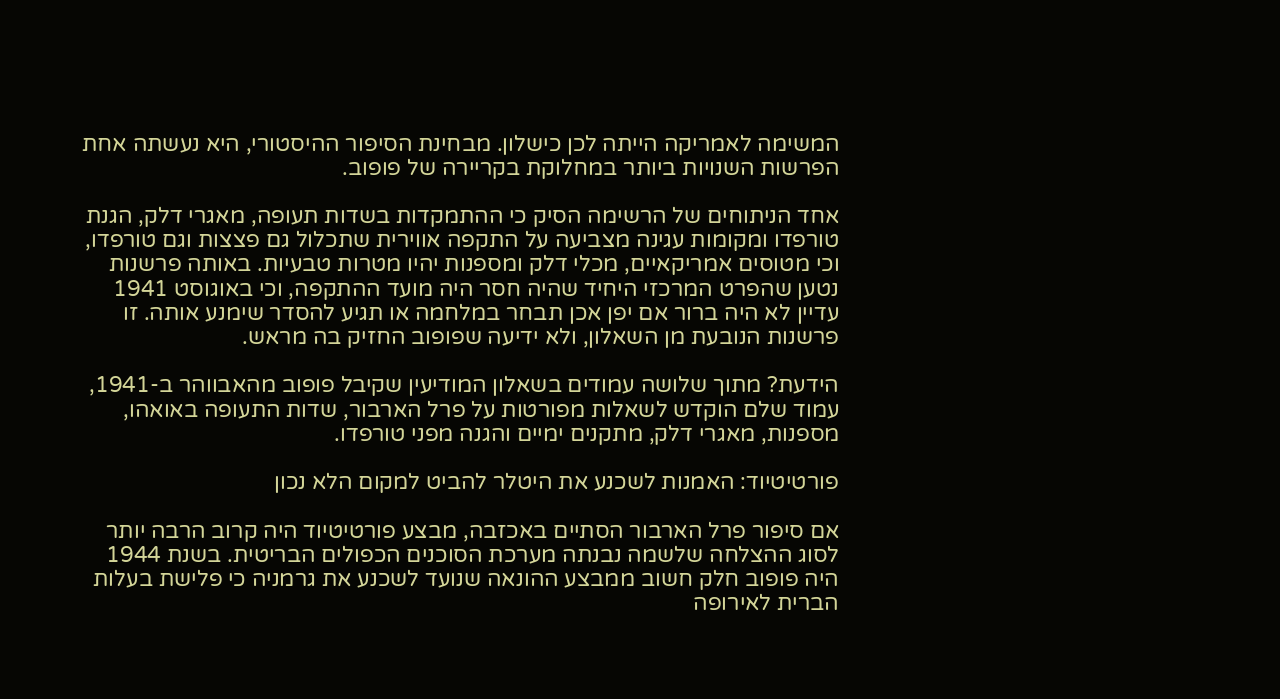המשימה לאמריקה הייתה לכן כישלון. מבחינת הסיפור ההיסטורי, היא נעשתה אחת הפרשות השנויות ביותר במחלוקת בקריירה של פופוב.

אחד הניתוחים של הרשימה הסיק כי ההתמקדות בשדות תעופה, מאגרי דלק, הגנת טורפדו ומקומות עגינה מצביעה על התקפה אווירית שתכלול גם פצצות וגם טורפדו, וכי מטוסים אמריקאיים, מכלי דלק ומספנות יהיו מטרות טבעיות. באותה פרשנות נטען שהפרט המרכזי היחיד שהיה חסר היה מועד ההתקפה, וכי באוגוסט 1941 עדיין לא היה ברור אם יפן אכן תבחר במלחמה או תגיע להסדר שימנע אותה. זו פרשנות הנובעת מן השאלון, ולא ידיעה שפופוב החזיק בה מראש.

הידעת? מתוך שלושה עמודים בשאלון המודיעין שקיבל פופוב מהאבווהר ב-1941, עמוד שלם הוקדש לשאלות מפורטות על פרל הארבור, שדות התעופה באואהו, מספנות, מאגרי דלק, מתקנים ימיים והגנה מפני טורפדו.

פורטיטיוד: האמנות לשכנע את היטלר להביט למקום הלא נכון

אם סיפור פרל הארבור הסתיים באכזבה, מבצע פורטיטיוד היה קרוב הרבה יותר לסוג ההצלחה שלשמה נבנתה מערכת הסוכנים הכפולים הבריטית. בשנת 1944 היה פופוב חלק חשוב ממבצע ההונאה שנועד לשכנע את גרמניה כי פלישת בעלות הברית לאירופה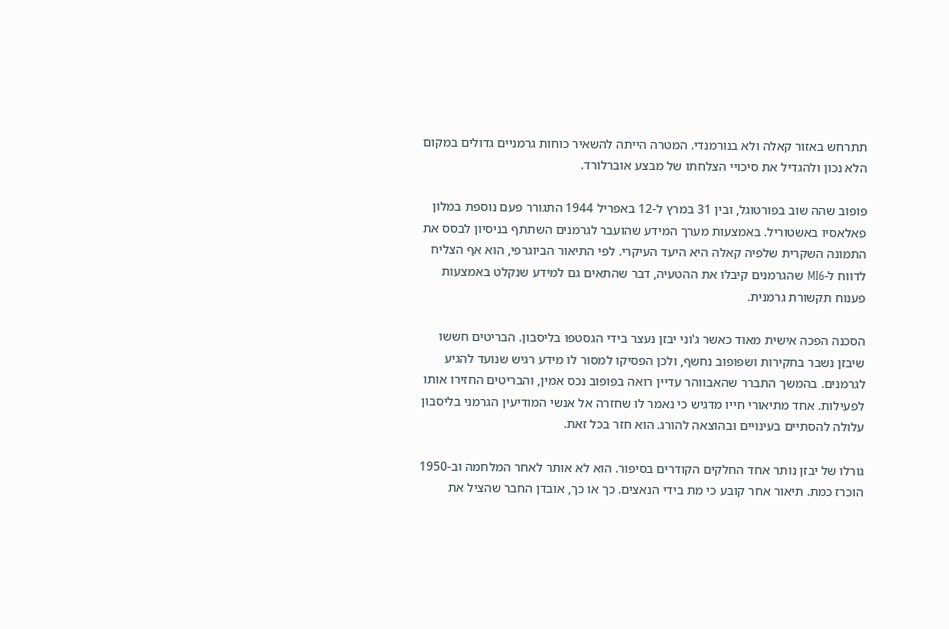תתרחש באזור קאלה ולא בנורמנדי. המטרה הייתה להשאיר כוחות גרמניים גדולים במקום הלא נכון ולהגדיל את סיכויי הצלחתו של מבצע אוברלורד.

פופוב שהה שוב בפורטוגל, ובין 31 במרץ ל-12 באפריל 1944 התגורר פעם נוספת במלון פאלאסיו באשטוריל. באמצעות מערך המידע שהועבר לגרמנים השתתף בניסיון לבסס את התמונה השקרית שלפיה קאלה היא היעד העיקרי. לפי התיאור הביוגרפי, הוא אף הצליח לדווח ל-MI6 שהגרמנים קיבלו את ההטעיה, דבר שהתאים גם למידע שנקלט באמצעות פענוח תקשורת גרמנית.

הסכנה הפכה אישית מאוד כאשר ג'וני יבזן נעצר בידי הגסטפו בליסבון. הבריטים חששו שיבזן נשבר בחקירות ושפופוב נחשף, ולכן הפסיקו למסור לו מידע רגיש שנועד להגיע לגרמנים. בהמשך התברר שהאבווהר עדיין רואה בפופוב נכס אמין, והבריטים החזירו אותו לפעילות. אחד מתיאורי חייו מדגיש כי נאמר לו שחזרה אל אנשי המודיעין הגרמני בליסבון עלולה להסתיים בעינויים ובהוצאה להורג. הוא חזר בכל זאת.

גורלו של יבזן נותר אחד החלקים הקודרים בסיפור. הוא לא אותר לאחר המלחמה וב-1950 הוכרז כמת. תיאור אחר קובע כי מת בידי הנאצים. כך או כך, אובדן החבר שהציל את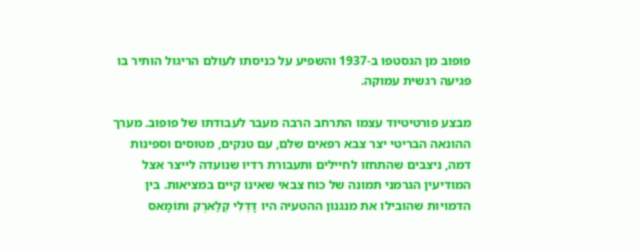פופוב מן הגסטפו ב-1937 והשפיע על כניסתו לעולם הריגול הותיר בו פגיעה רגשית עמוקה.

מבצע פורטיטיוד עצמו התרחב הרבה מעבר לעבודתו של פופוב. מערך ההונאה הבריטי יצר צבא רפאים שלם, עם טנקים, מטוסים וספינות דמה, ניצבים שהתחזו לחיילים ותעבורת רדיו שנועדה לייצר אצל המודיעין הגרמני תמונה של כוח צבאי שאינו קיים במציאות. בין הדמויות שהובילו את מנגנון ההטעיה היו דָּדְלִי קְלַארְק ותוֹמָאס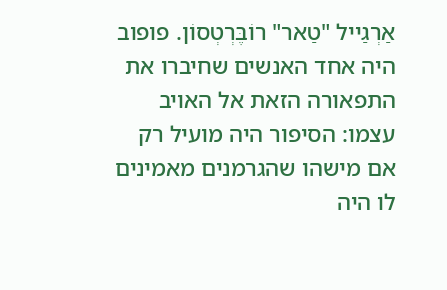אַרְגַייל "טַאר" רוֹבֶּרְטְסוֹן. פופוב היה אחד האנשים שחיברו את התפאורה הזאת אל האויב עצמו: הסיפור היה מועיל רק אם מישהו שהגרמנים מאמינים לו היה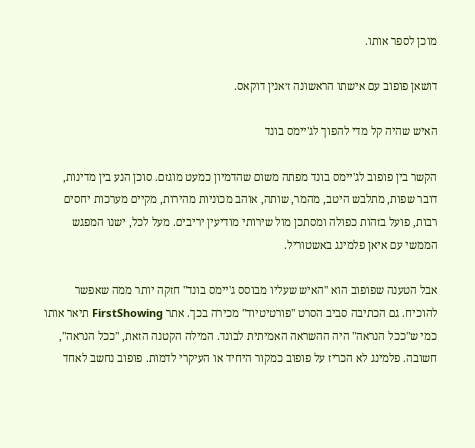מוכן לספר אותו.

דושאן פופוב עם אישתו הראשונה ז׳אנין דוקאס.

האיש שהיה קל מדי להפוך לג'יימס בונד

הקשר בין פופוב לג'יימס בונד מפתה משום שהדמיון כמעט מוגזם. סוכן הנע בין מדינות, דובר שפות, מתלבש היטב, מהמר, שותה, אוהב מכוניות מהירות, מקיים מערכות יחסים רבות, פועל בזהות כפולה ומסתכן מול שירותי מודיעין יריבים. מעל לכל, ישנו המפגש הממשי עם איאן פלמינג באשטוריל.

אבל הטענה שפופוב הוא "האיש שעליו מבוסס ג'יימס בונד" חזקה יותר ממה שאפשר להוכיח. גם הכתיבה סביב הסרט "פורטיטיוד" מכירה בכך. אתר FirstShowing תיאר אותו כמי ש"ככל הנראה" היה ההשראה האמיתית לבונד. המילה הקטנה הזאת, "ככל הנראה", חשובה. פלמינג לא הכריז על פופוב כמקור היחיד או העיקרי לדמות. פופוב נחשב לאחד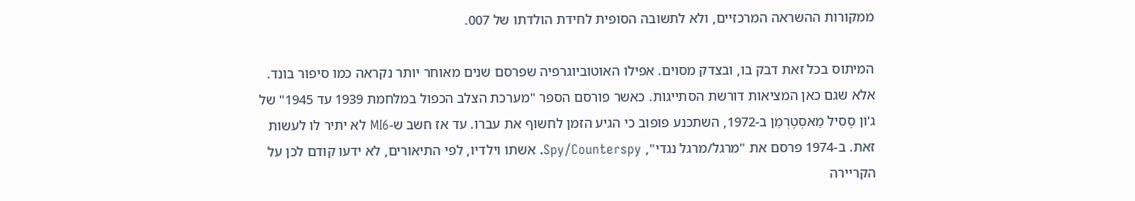ממקורות ההשראה המרכזיים, ולא לתשובה הסופית לחידת הולדתו של 007.

המיתוס בכל זאת דבק בו, ובצדק מסוים. אפילו האוטוביוגרפיה שפרסם שנים מאוחר יותר נקראה כמו סיפור בונד. אלא שגם כאן המציאות דורשת הסתייגות. כאשר פורסם הספר "מערכת הצלב הכפול במלחמת 1939 עד 1945" של ג'וֹן סֶסִיל מַאסְטֶרְמַן ב-1972, השתכנע פופוב כי הגיע הזמן לחשוף את עברו. עד אז חשב ש-MI6 לא יתיר לו לעשות זאת. ב-1974 פרסם את "מרגל/מרגל נגדי", Spy/Counterspy. אשתו וילדיו, לפי התיאורים, לא ידעו קודם לכן על הקריירה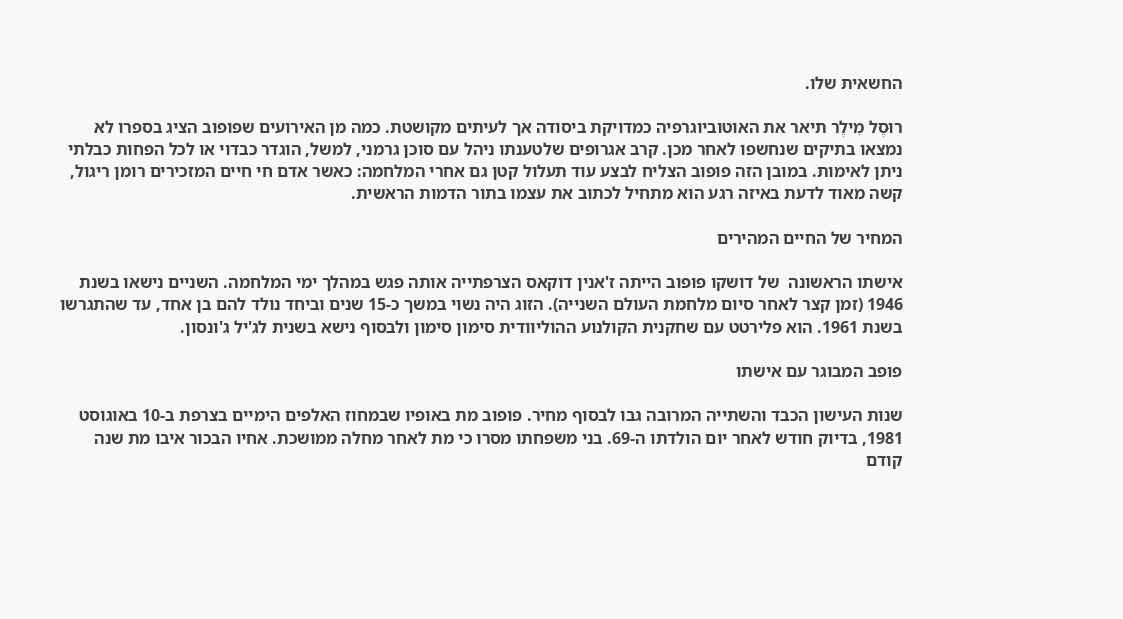החשאית שלו.

רוּסֶל מִילֶר תיאר את האוטוביוגרפיה כמדויקת ביסודה אך לעיתים מקושטת. כמה מן האירועים שפופוב הציג בספרו לא נמצאו בתיקים שנחשפו לאחר מכן. קרב אגרופים שלטענתו ניהל עם סוכן גרמני, למשל, הוגדר כבדוי או לכל הפחות כבלתי ניתן לאימות. במובן הזה פופוב הצליח לבצע עוד תעלול קטן גם אחרי המלחמה: כאשר אדם חי חיים המזכירים רומן ריגול, קשה מאוד לדעת באיזה רגע הוא מתחיל לכתוב את עצמו בתור הדמות הראשית.

המחיר של החיים המהירים

אישתו הראשונה  של דושקו פופוב הייתה ז'אנין דוקאס הצרפתייה אותה פגש במהלך ימי המלחמה. השניים נישאו בשנת 1946 (זמן קצר לאחר סיום מלחמת העולם השנייה). הזוג היה נשוי במשך כ-15 שנים וביחד נולד להם בן אחד, עד שהתגרשו בשנת 1961. הוא פלירטט עם שחקנית הקולנוע ההוליוודית סימון סימון ולבסוף נישא בשנית לג'יל ג'ונסון.

פופב המבוגר עם אישתו

שנות העישון הכבד והשתייה המרובה גבו לבסוף מחיר. פופוב מת באופיו שבמחוז האלפים הימיים בצרפת ב-10 באוגוסט 1981, בדיוק חודש לאחר יום הולדתו ה-69. בני משפחתו מסרו כי מת לאחר מחלה ממושכת. אחיו הבכור איבו מת שנה קודם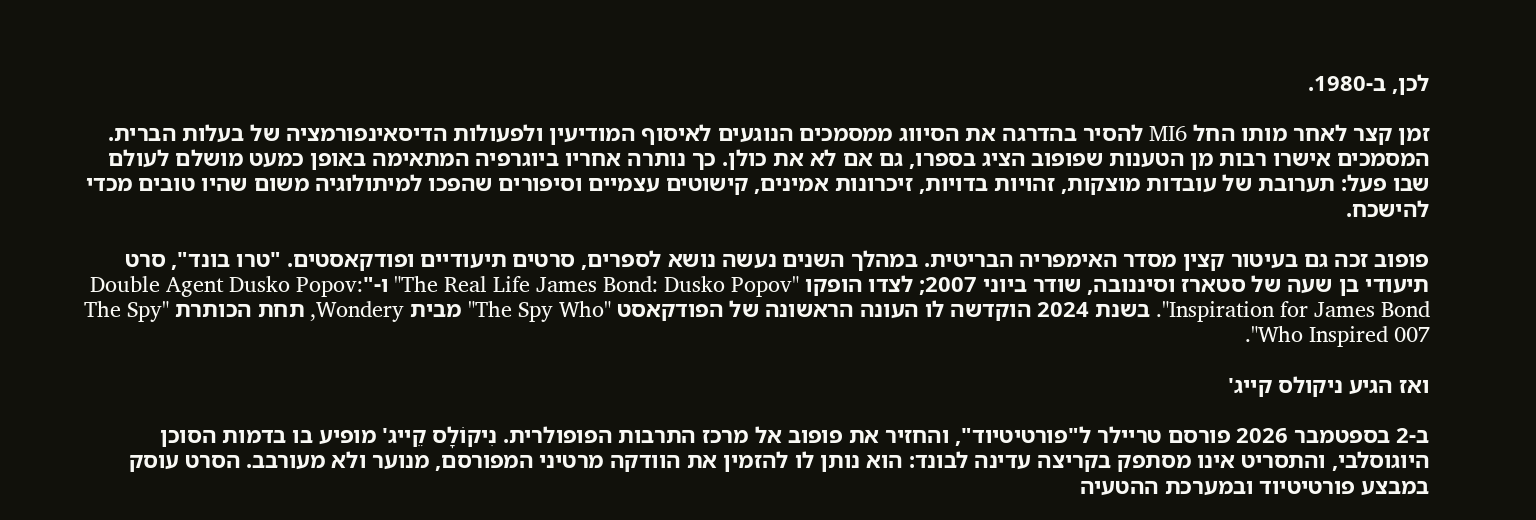לכן, ב-1980.

זמן קצר לאחר מותו החל MI6 להסיר בהדרגה את הסיווג ממסמכים הנוגעים לאיסוף המודיעין ולפעולות הדיסאינפורמציה של בעלות הברית. המסמכים אישרו רבות מן הטענות שפופוב הציג בספרו, גם אם לא את כולן. כך נותרה אחריו ביוגרפיה המתאימה באופן כמעט מושלם לעולם שבו פעל: תערובת של עובדות מוצקות, זהויות בדויות, זיכרונות אמינים, קישוטים עצמיים וסיפורים שהפכו למיתולוגיה משום שהיו טובים מכדי להישכח.

פופוב זכה גם בעיטור קצין מסדר האימפריה הבריטית. במהלך השנים נעשה נושא לספרים, סרטים תיעודיים ופודקאסטים. "טרו בונד", סרט תיעודי בן שעה של סטארז וסיננובה, שודר ביוני 2007; לצדו הופקו "The Real Life James Bond: Dusko Popov" ו-"Double Agent Dusko Popov: Inspiration for James Bond". בשנת 2024 הוקדשה לו העונה הראשונה של הפודקאסט "The Spy Who" מבית Wondery, תחת הכותרת "The Spy Who Inspired 007".

ואז הגיע ניקולס קייג'

ב-2 בספטמבר 2026 פורסם טריילר ל"פורטיטיוד", והחזיר את פופוב אל מרכז התרבות הפופולרית. נִיקוֹלָס קֵייג' מופיע בו בדמות הסוכן היוגוסלבי, והתסריט אינו מסתפק בקריצה עדינה לבונד: הוא נותן לו להזמין את הוודקה מרטיני המפורסם, מנוער ולא מעורבב. הסרט עוסק במבצע פורטיטיוד ובמערכת ההטעיה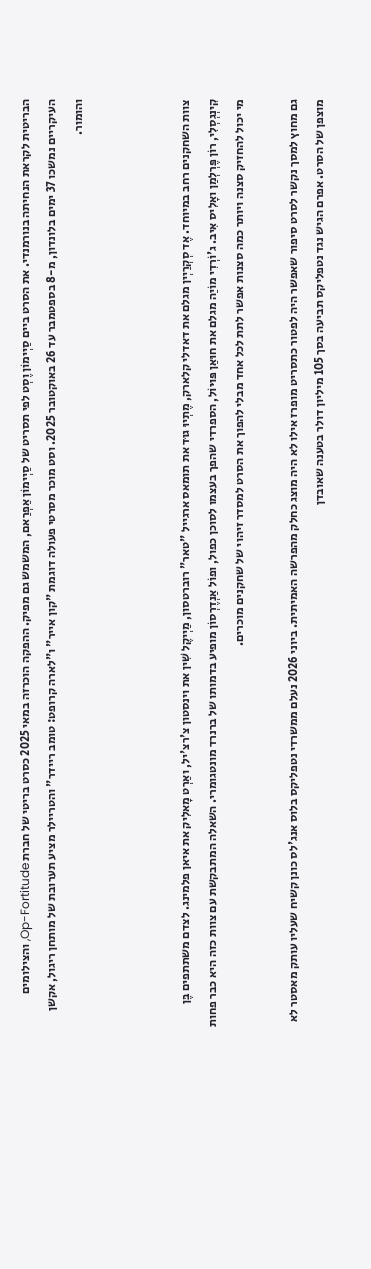הבריטית לקראת הנחיתה בנורמנדי. את הסרט ביים סַיְימוֹן וֶסְט לפי תסריט של סַיְימוֹן אַפְרַאם, המשמש גם מפיק. ההפקה הוכרזה במאי 2025 כסרט בריטי של חברת Op-Fortitude, והצילומים העיקריים נמשכו 37 ימים בלונדון, מ-8 בספטמבר עד 26 באוקטובר 2025. וסט מוכר מסרטי פעולה דוגמת "קון אייר" ו"לארה קרופט: טומב ריידר" והטריילר מציע תערובת של מותחן ריגול, אקשן והומור.



צוות השחקנים רחב במיוחד. אֶד סְקְרַיְין מגלם את דאדלי קלארק, מֶתְיוּ גוּד את תומאס ארגייל "טאר" רוברטסון, מַיְיקֶל שִׁין את וינסטון צ'רצ'יל, ואַרְט מָאלִיק את איאן פלמינג. לצדם משתתפים בֶּן קִינְגְסְלִי, רוֹן פֶּרְלְמַן ואָלִיס אִיב. ג'וֹרְדִי מוֹיַה מגלם את חוּאַן פּוּיוֹל, הספרדי שהפך בעצמו לסוכן כפול, ופוֹל אַנְדֶרְסוֹן מופיע בדמותו של ברנרד מונטגומרי. השאלה המתבקשת עם צוות כזה היא כבר פחות מי יכול להחזיק סצנה ויותר כמה סצנות אפשר לתת לכל אחד מבלי להפוך את הסרט למסדר זיהוי של שחקנים מוכרים.

גם מחוץ למסך נקשר לסרט סיפור שאפשר היה לפטור כתסריט מופרז אילו לא היה מוצג כחלק מהפרשה האמיתית. ביוני 2026 נעלם ממשרדי נטפליקס בלוס אנג'לס כונן קשיח שעליו עותק מאסטר לא מוצפן של הסרט. אפרם הגיש נגד נטפליקס תביעה בסך 105 מיליון דולר בטענה שאובדן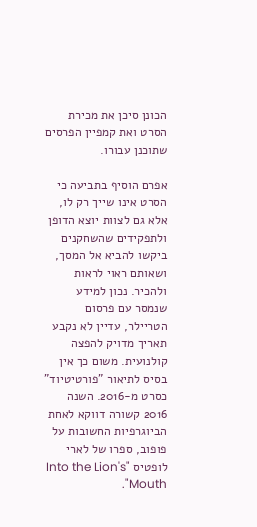הכונן סיכן את מכירת הסרט ואת קמפיין הפרסים שתוכנן עבורו.

אפרם הוסיף בתביעה כי הסרט אינו שייך רק לו, אלא גם לצוות יוצא הדופן ולתפקידים שהשחקנים ביקשו להביא אל המסך, ושאותם ראוי לראות ולהכיר. נכון למידע שנמסר עם פרסום הטריילר, עדיין לא נקבע תאריך מדויק להפצה קולנועית. משום כך אין בסיס לתיאור "פורטיטיוד" כסרט מ-2016. השנה 2016 קשורה דווקא לאחת הביוגרפיות החשובות על פופוב, ספרו של לארי לופטיס "Into the Lion's Mouth".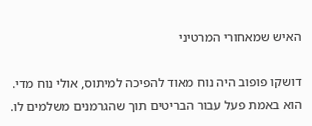האיש שמאחורי המרטיני

דושקו פופוב היה נוח מאוד להפיכה למיתוס, אולי נוח מדי. הוא באמת פעל עבור הבריטים תוך שהגרמנים משלמים לו.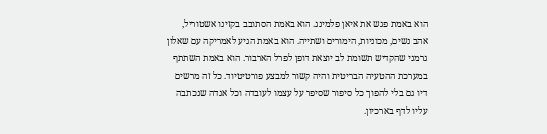הוא באמת פגש את איאן פלמינג. הוא באמת הסתובב בקזינו אשטוריל, אהב נשים, מכוניות, הימורים ושתייה. הוא באמת הגיע לאמריקה עם שאלון גרמני שהקדיש תשומת לב יוצאת דופן לפרל הארבור. הוא באמת השתתף במערכת ההטעיה הבריטית והיה קשור למבצע פורטיטיוד. כל זה מרשים דיו גם בלי להפוך כל סיפור שסיפר על עצמו לעובדה וכל אגדה שנכתבה עליו לדף בארכיון.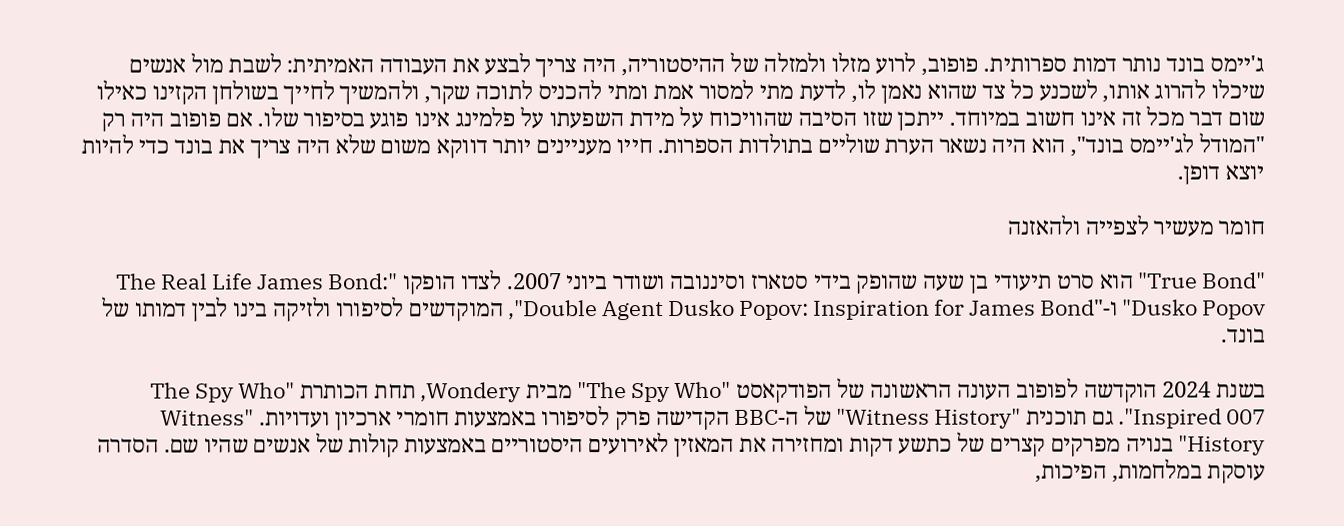ג'יימס בונד נותר דמות ספרותית. פופוב, לרוע מזלו ולמזלה של ההיסטוריה, היה צריך לבצע את העבודה האמיתית: לשבת מול אנשים שיכלו להרוג אותו, לשכנע כל צד שהוא נאמן לו, לדעת מתי למסור אמת ומתי להכניס לתוכה שקר, ולהמשיך לחייך בשולחן הקזינו כאילו שום דבר מכל זה אינו חשוב במיוחד. ייתכן שזו הסיבה שהוויכוח על מידת השפעתו על פלמינג אינו פוגע בסיפור שלו. אם פופוב היה רק "המודל לג'יימס בונד", הוא היה נשאר הערת שוליים בתולדות הספרות. חייו מעניינים יותר דווקא משום שלא היה צריך את בונד כדי להיות יוצא דופן.

חומר מעשיר לצפייה ולהאזנה

"True Bond" הוא סרט תיעודי בן שעה שהופק בידי סטארז וסיננובה ושודר ביוני 2007. לצדו הופקו "The Real Life James Bond: Dusko Popov" ו-"Double Agent Dusko Popov: Inspiration for James Bond", המוקדשים לסיפורו ולזיקה בינו לבין דמותו של בונד.

בשנת 2024 הוקדשה לפופוב העונה הראשונה של הפודקאסט "The Spy Who" מבית Wondery, תחת הכותרת "The Spy Who Inspired 007". גם תוכנית "Witness History" של ה-BBC הקדישה פרק לסיפורו באמצעות חומרי ארכיון ועדויות. "Witness History" בנויה מפרקים קצרים של כתשע דקות ומחזירה את המאזין לאירועים היסטוריים באמצעות קולות של אנשים שהיו שם. הסדרה עוסקת במלחמות, הפיכות,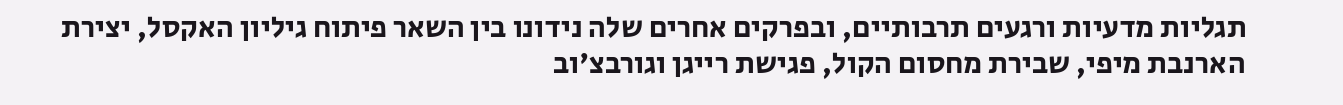תגליות מדעיות ורגעים תרבותיים, ובפרקים אחרים שלה נידונו בין השאר פיתוח גיליון האקסל, יצירת הארנבת מיפי, שבירת מחסום הקול, פגישת רייגן וגורבצ'וב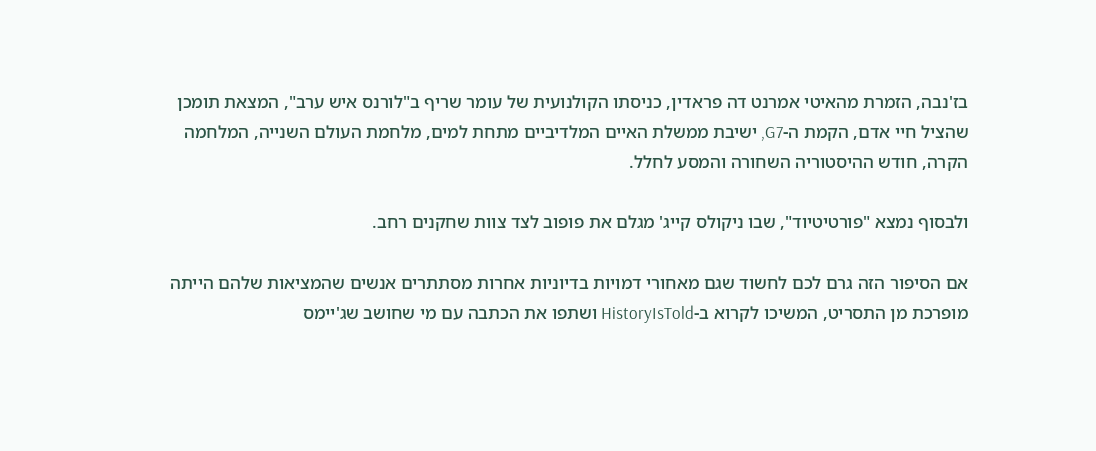בז'נבה, הזמרת מהאיטי אמרנט דה פראדין, כניסתו הקולנועית של עומר שריף ב"לורנס איש ערב", המצאת תומכן שהציל חיי אדם, הקמת ה-G7, ישיבת ממשלת האיים המלדיביים מתחת למים, מלחמת העולם השנייה, המלחמה הקרה, חודש ההיסטוריה השחורה והמסע לחלל.

ולבסוף נמצא "פורטיטיוד", שבו ניקולס קייג' מגלם את פופוב לצד צוות שחקנים רחב.

אם הסיפור הזה גרם לכם לחשוד שגם מאחורי דמויות בדיוניות אחרות מסתתרים אנשים שהמציאות שלהם הייתה מופרכת מן התסריט, המשיכו לקרוא ב-HistoryIsTold ושתפו את הכתבה עם מי שחושב שג'יימס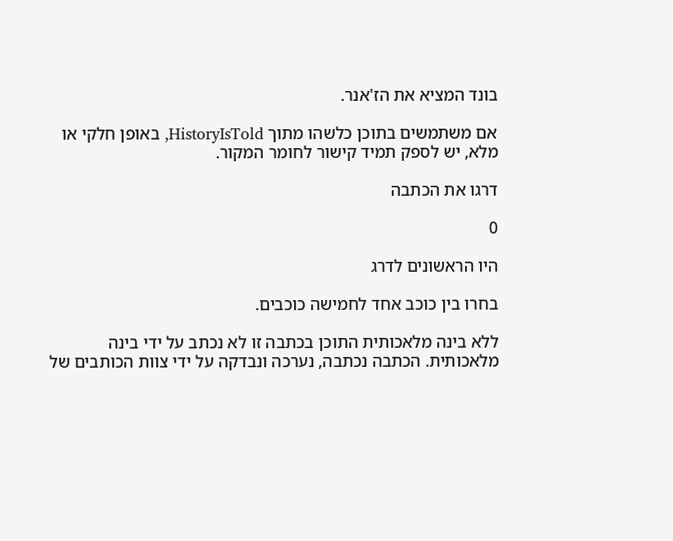בונד המציא את הז'אנר.

אם משתמשים בתוכן כלשהו מתוך HistoryIsTold, באופן חלקי או מלא, יש לספק תמיד קישור לחומר המקור.

דרגו את הכתבה

0

היו הראשונים לדרג

בחרו בין כוכב אחד לחמישה כוכבים.

ללא בינה מלאכותית התוכן בכתבה זו לא נכתב על ידי בינה מלאכותית. הכתבה נכתבה, נערכה ונבדקה על ידי צוות הכותבים של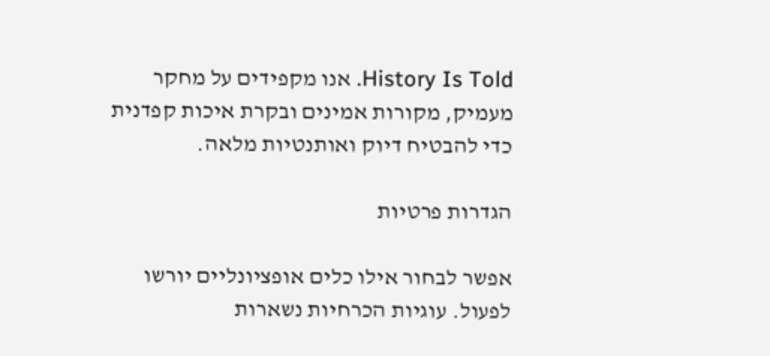History Is Told. אנו מקפידים על מחקר מעמיק, מקורות אמינים ובקרת איכות קפדנית כדי להבטיח דיוק ואותנטיות מלאה.

הגדרות פרטיות

אפשר לבחור אילו כלים אופציונליים יורשו לפעול. עוגיות הכרחיות נשארות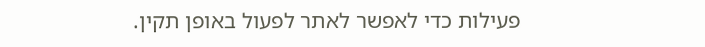פעילות כדי לאפשר לאתר לפעול באופן תקין.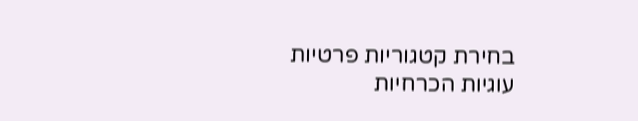בחירת קטגוריות פרטיות
עוגיות הכרחיות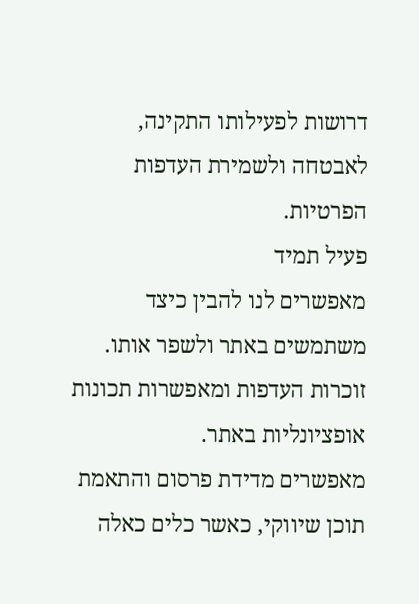דרושות לפעילותו התקינה, לאבטחה ולשמירת העדפות הפרטיות.
פעיל תמיד
מאפשרים לנו להבין כיצד משתמשים באתר ולשפר אותו.
זוכרות העדפות ומאפשרות תכונות אופציונליות באתר.
מאפשרים מדידת פרסום והתאמת תוכן שיווקי, כאשר כלים כאלה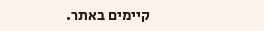קיימים באתר.